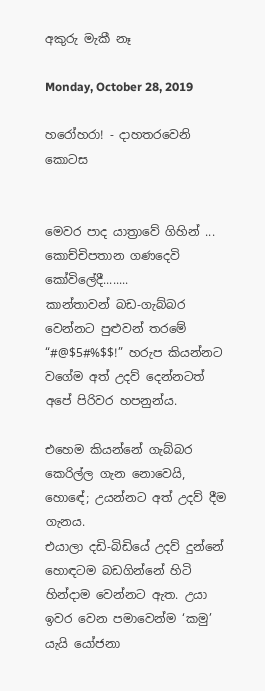අකුරු මැකී නෑ

Monday, October 28, 2019

හරෝහරා! - දාහතරවෙනි කොටස


මෙවර පාද යාත්‍රාවේ ගිහින් ... කොච්චිපතාන ගණදෙවි කෝවිලේදී........
කාන්තාවන් බඩ-ගැබ්බර වෙන්නට පුළුවන් තරමේ  “#@$5#%$$!” හරුප කියන්නට වගේම අත් උදව් දෙන්නටත් අපේ පිරිවර හපනුන්ය.

එහෙම කියන්නේ ගැබ්බර කෙරිල්ල ගැන නොවෙයි, හොඳේ; උයන්නට අත් උදව් දීම ගැනය.
එයාලා දඩි-බිඩියේ උදව් දුන්නේ හොඳටම බඩගින්නේ හිටි හින්දාම වෙන්නට ඇත. උයා ඉවර වෙන පමාවෙන්ම ‘කමු’ යැයි යෝජනා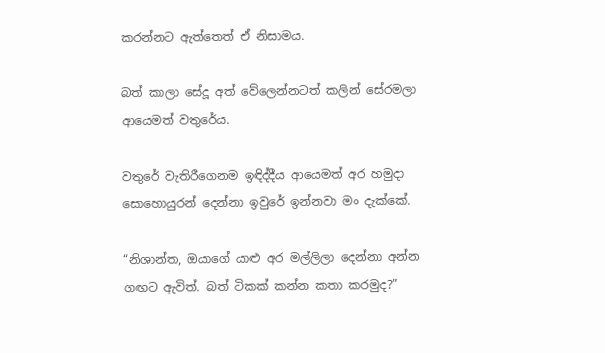කරන්නට ඇත්තෙත් ඒ නිසාමය.

බත් කාලා සේදූ අත් වේලෙන්නටත් කලින් සේරමලා ආයෙමත් වතුරේය.

වතුරේ වැතිරීගෙනම ඉඳිද්දීය ආයෙමත් අර හමුදා සොහොයුරන් දෙන්නා ඉවුරේ ඉන්නවා මං දැක්කේ.

“නිශාන්ත, ඔයාගේ යාළු අර මල්ලිලා දෙන්නා අන්න ගඟට ඇවිත්. බත් ටිකක් කන්න කතා කරමුද?”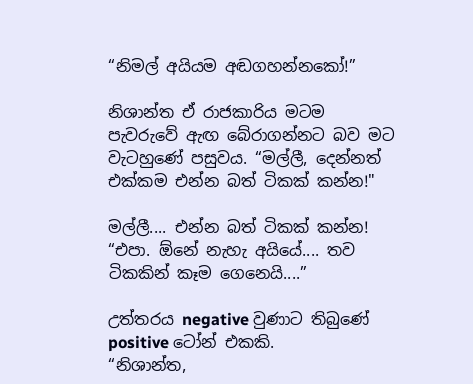“නිමල් අයියම අඬගහන්නකෝ!”

නිශාන්ත ඒ රාජකාරිය මටම පැවරුවේ ඇඟ බේරාගන්නට බව මට වැටහුණේ පසුවය. “මල්ලී, දෙන්නත් එක්කම එන්න බත් ටිකක් කන්න!"

මල්ලී.... එන්න බත් ටිකක් කන්න!
“එපා. ඕනේ නැහැ අයියේ.... තව ටිකකින් කෑම ගෙනෙයි....”

උත්තරය negative වුණාට තිබුණේ positive ටෝන් එකකි.
“නිශාන්ත,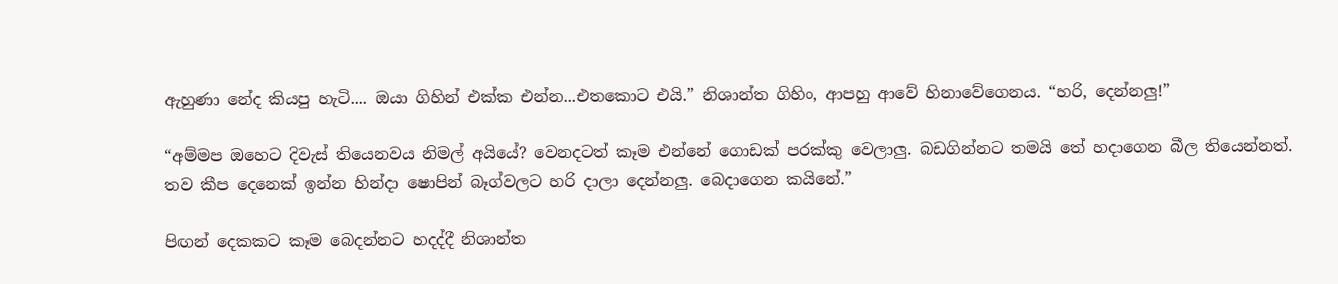ඇහුණා නේද කියපු හැටි.... ඔයා ගිහින් එක්ක එන්න...එතකොට එයි.” නිශාන්ත ගිහිං, ආපහු ආවේ හිනාවේගෙනය. “හරි, දෙන්නලු!”

“අම්මප ඔහෙට දිවැස් තියෙනවය නිමල් අයියේ? වෙනදටත් කෑම එන්නේ ගොඩක් පරක්කු වෙලාලු. බඩගින්නට තමයි තේ හදාගෙන බීල තියෙන්නත්.
තව කීප දෙනෙක් ඉන්න හින්දා ෂොපින් බෑග්වලට හරි දාලා දෙන්නලු. බෙදාගෙන කයිනේ.”

පිඟන් දෙකකට කෑම බෙදන්නට හදද්දී නිශාන්ත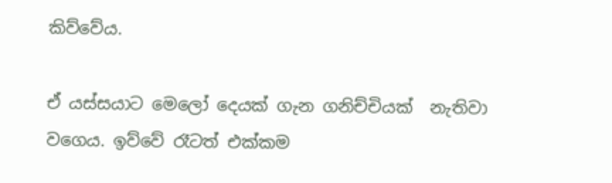කිව්වේය.

ඒ යස්සයාට මෙලෝ දෙයක් ගැන ගනිච්චියක්  නැතිවා වගෙය. ඉව්වේ රෑටත් එක්කම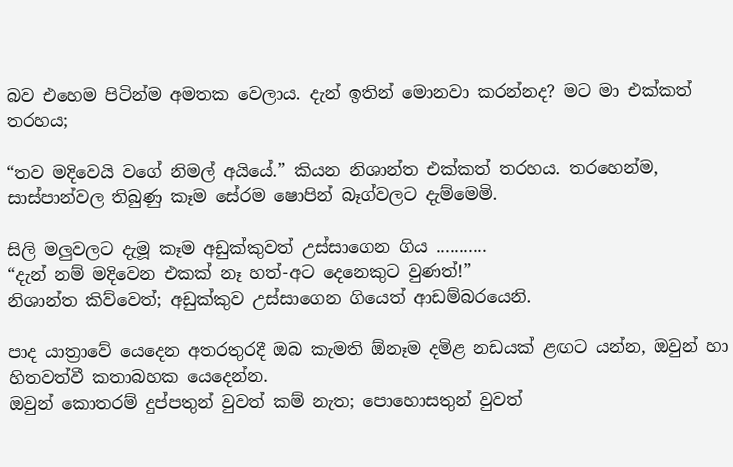බව එහෙම පිටින්ම අමතක වෙලාය. දැන් ඉතින් මොනවා කරන්නද? මට මා එක්කත් තරහය;

“තව මදිවෙයි වගේ නිමල් අයියේ.” කියන නිශාන්ත එක්කත් තරහය. තරහෙන්ම, සාස්පාන්වල තිබුණු කෑම සේරම ෂොපින් බෑග්වලට දැම්මෙමි.

සිලි මලුවලට දැමූ කෑම අඩුක්කුවත් උස්සාගෙන ගිය ...........
“දැන් නම් මදිවෙන එකක් නෑ හත්-අට දෙනෙකුට වුණත්!”
නිශාන්ත කිව්වෙත්; අඩුක්කුව උස්සාගෙන ගියෙත් ආඩම්බරයෙනි.

පාද යාත්‍රාවේ යෙදෙන අතරතුරදී ඔබ කැමති ඕනෑම දමිළ නඩයක් ළඟට යන්න, ඔවුන් හා හිතවත්වී කතාබහක යෙදෙන්න.
ඔවුන් කොතරම් දුප්පතුන් වුවත් කම් නැත; පොහොසතුන් වුවත්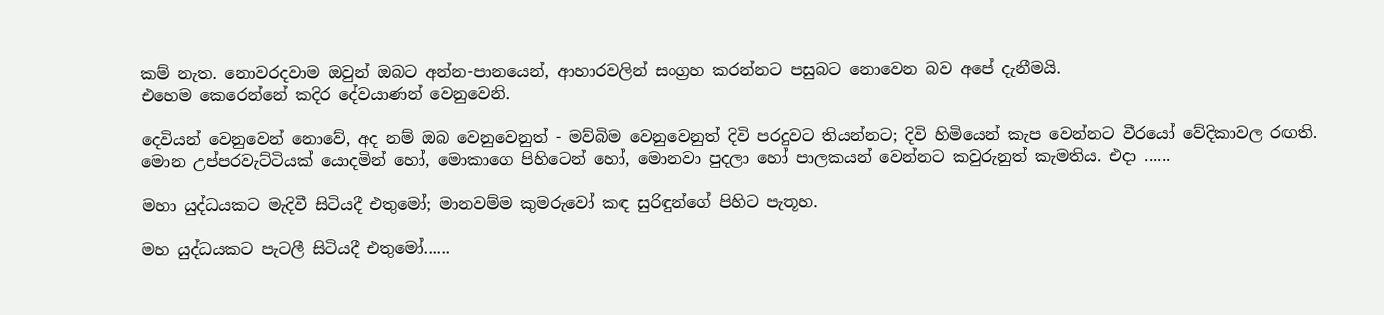කම් නැත. නොවරදවාම ඔවුන් ඔබට අන්න-පානයෙන්, ආහාරවලින් සංග්‍රහ කරන්නට පසුබට නොවෙන බව අපේ දැනීමයි.
එහෙම කෙරෙන්නේ කදිර දේවයාණන් වෙනුවෙනි.

දෙවියන් වෙනුවෙන් නොවේ, අද නම් ඔබ වෙනුවෙනුත් - මව්බිම වෙනුවෙනුත් දිවි පරදුවට තියන්නට; දිවි හිමියෙන් කැප වෙන්නට වීරයෝ වේදිකාවල රඟති.
මොන උප්පරවැට්ටියක් යොදමින් හෝ, මොකාගෙ පිහිටෙන් හෝ, මොනවා පුදලා හෝ පාලකයන් වෙන්නට කවුරුනුත් කැමතිය. එදා ......

මහා යුද්ධයකට මැදිවී සිටියදී එතුමෝ; මානවම්ම කුමරුවෝ කඳ සුරිඳුන්ගේ පිහිට පැතූහ.

මහ යුද්ධයකට පැටලී සිටියදී එතුමෝ......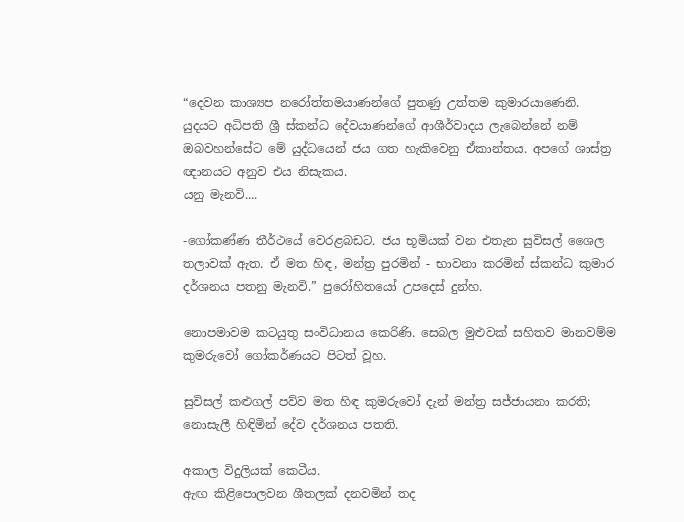“දෙවන කාශ්‍යප නරෝත්තමයාණන්ගේ පුතණු උත්තම කුමාරයාණෙනි.
යුදයට අධිපති ශ්‍රී ස්කන්ධ දේවයාණන්ගේ ආශීර්වාදය ලැබෙන්නේ නම් ඔබවහන්සේට මේ යුද්ධයෙන් ජය ගත හැකිවෙනු ඒකාන්තය. අපගේ ශාස්ත්‍ර ඥානයට අනුව එය නිසැකය.
යනු මැනවි....

-ගෝකණ්ණ තීර්ථයේ වෙරළබඩට. ජය භූමියක් වන එතැන සුවිසල් ශෛල තලාවක් ඇත. ඒ මත හිඳ, මන්ත්‍ර පුරමින් - භාවනා කරමින් ස්කන්ධ කුමාර දර්ශනය පතනු මැනවි.” පුරෝහිතයෝ උපදෙස් දුන්හ.

නොපමාවම කටයුතු සංවිධානය කෙරිණි. සෙබල මුළුවක් සහිතව මානවම්ම කුමරුවෝ ගෝකර්ණයට පිටත් වූහ.

සුවිසල් කළුගල් පව්ව මත හිඳ කුමරුවෝ දැන් මන්ත්‍ර සජ්ජායනා කරති; නොසැලී හිඳිමින් දේව දර්ශනය පතති.

අකාල විදුලියක් කෙටීය.
ඇඟ කිළිපොලවන ශීතලක් දනවමින් තද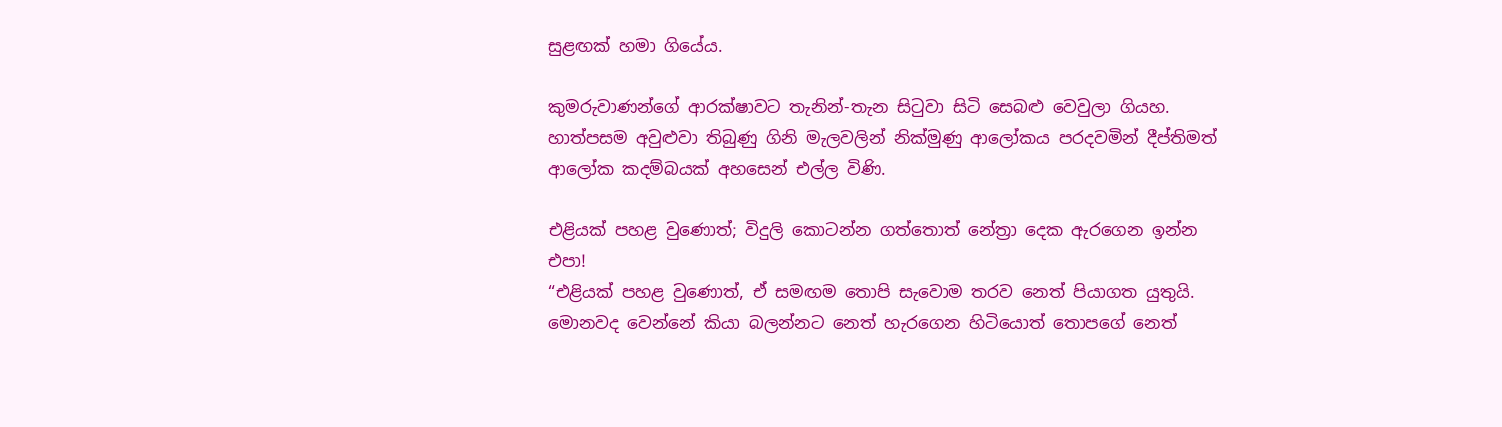සුළඟක් හමා ගියේය.

කුමරුවාණන්ගේ ආරක්ෂාවට තැනින්-තැන සිටුවා සිටි සෙබළු වෙවුලා ගියහ. හාත්පසම අවුළුවා තිබුණු ගිනි මැලවලින් නික්මුණු ආලෝකය පරදවමින් දීප්තිමත් ආලෝක කදම්බයක් අහසෙන් එල්ල විණි.

එළියක් පහළ වුණොත්; විදුලි කොටන්න ගත්තොත් නේත්‍රා දෙක ඇරගෙන ඉන්න එපා!
“එළියක් පහළ වුණොත්, ඒ සමඟම තොපි සැවොම තරව නෙත් පියාගත යුතුයි. මොනවද වෙන්නේ කියා බලන්නට නෙත් හැරගෙන හිටියොත් තොපගේ නෙත්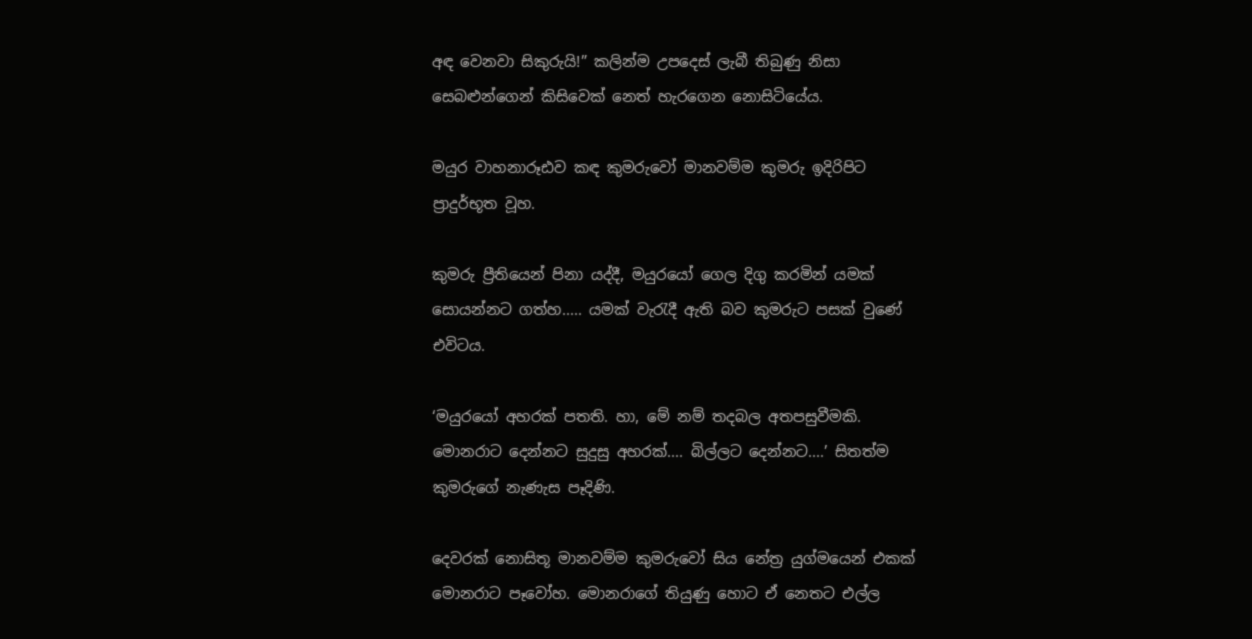අඳ වෙනවා සිකුරුයි!” කලින්ම උපදෙස් ලැබී තිබුණු නිසා සෙබළුන්ගෙන් කිසිවෙක් නෙත් හැරගෙන නොසිටියේය.

මයුර වාහනාරූඪව කඳ කුමරුවෝ මානවම්ම කුමරු ඉදිරිපිට ප්‍රාදුර්භූත වූහ.

කුමරු ප්‍රීතියෙන් පිනා යද්දී, මයුරයෝ ගෙල දිගු කරමින් යමක් සොයන්නට ගත්හ..... යමක් වැරැදී ඇති බව කුමරුට පසක් වුණේ එවිටය.

‘මයුරයෝ අහරක් පතති. හා, මේ නම් තදබල අතපසුවීමකි. මොනරාට දෙන්නට සුදුසු අහරක්.... බිල්ලට දෙන්නට....’ සිතත්ම කුමරුගේ නැණැස පෑදිණි.

දෙවරක් නොසිතූ මානවම්ම කුමරුවෝ සිය නේත්‍ර යුග්මයෙන් එකක් මොනරාට පෑවෝහ. මොනරාගේ තියුණු හොට ඒ නෙතට එල්ල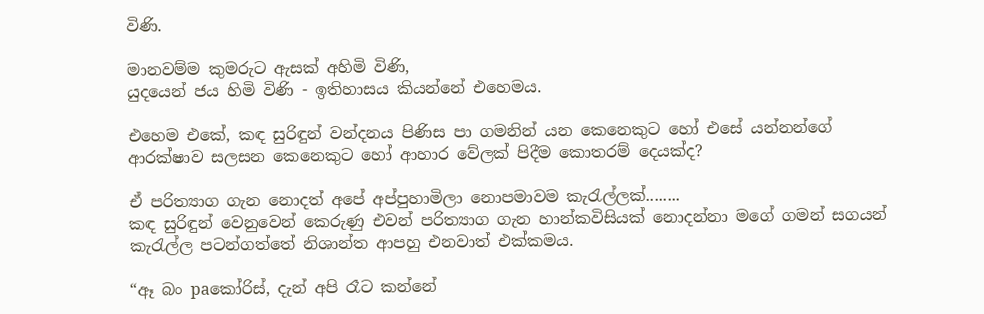විණි.

මානවම්ම කුමරුට ඇසක් අහිමි විණි,
යුදයෙන් ජය හිමි විණි - ඉතිහාසය කියන්නේ එහෙමය.

එහෙම එකේ, කඳ සුරිඳුන් වන්දනය පිණිස පා ගමනින් යන කෙනෙකුට හෝ එසේ යන්නන්ගේ ආරක්ෂාව සලසන කෙනෙකුට හෝ ආහාර වේලක් පිදීම කොතරම් දෙයක්ද?

ඒ පරිත්‍යාග ගැන නොදත් අපේ අප්පුහාමිලා නොපමාවම කැරැල්ලක්........
කඳ සුරිඳුන් වෙනුවෙන් කෙරුණු එවන් පරිත්‍යාග ගැන හාන්කවිසියක් නොදන්නා මගේ ගමන් සගයන් කැරැල්ල පටන්ගත්තේ නිශාන්ත ආපහු එනවාත් එක්කමය.

“ඈ බං paකෝරිස්, දැන් අපි රෑට කන්නේ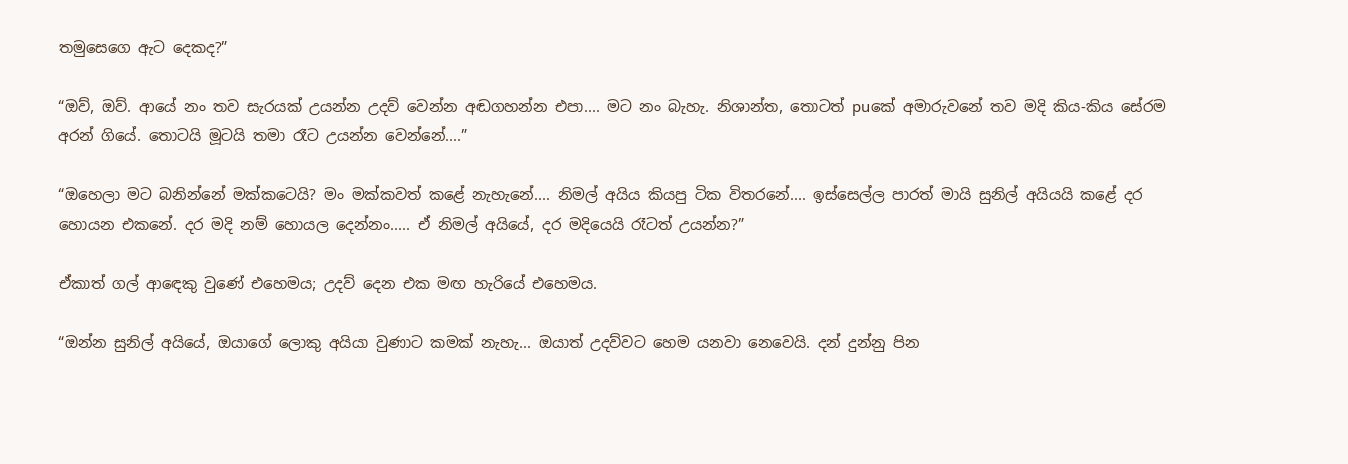තමුසෙගෙ ඇට දෙකද?”

“ඔව්, ඔව්. ආයේ නං තව සැරයක් උයන්න උදව් වෙන්න අඬගහන්න එපා.... මට නං බැහැ. නිශාන්ත, තොටත් puකේ අමාරුවනේ තව මදි කිය-කිය සේරම අරන් ගියේ. තොටයි මූටයි තමා රෑට උයන්න වෙන්නේ....”

“ඔහෙලා මට බනින්නේ මක්කටෙයි? මං මක්කවත් කළේ නැහැනේ.... නිමල් අයිය කියපු ටික විතරනේ.... ඉස්සෙල්ල පාරත් මායි සුනිල් අයියයි කළේ දර හොයන එකනේ. දර මදි නම් හොයල දෙන්නං..... ඒ නිමල් අයියේ, දර මදියෙයි රෑටත් උයන්න?”

ඒකාත් ගල් ආඳෙකු වුණේ එහෙමය; උදව් දෙන එක මඟ හැරියේ එහෙමය.

“ඔන්න සුනිල් අයියේ, ඔයාගේ ලොකු අයියා වුණාට කමක් නැහැ... ඔයාත් උදව්වට හෙම යනවා නෙවෙයි. දන් දුන්නු පින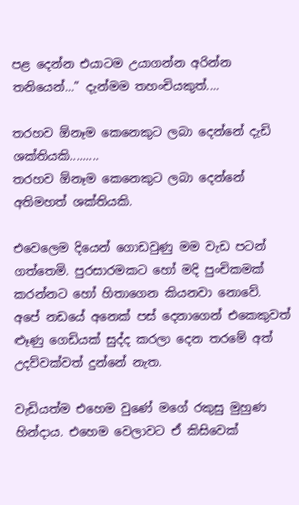පළ දෙන්න එයාටම උයාගන්න අරින්න තනියෙන්...” දැන්මම තහංචියකුත්....

තරහව ඕනෑම කෙනෙකුට ලබා දෙන්නේ දැඩි ශක්තියකි.........
තරහව ඕනෑම කෙනෙකුට ලබා දෙන්නේ අතිමහත් ශක්තියකි.

එවෙලෙම දියෙන් ගොඩවුණු මම වැඩ පටන් ගත්තෙමි. පුරසාරමකට හෝ මදි පුංචිකමක් කරන්නට හෝ හිතාගෙන කියනවා නොවේ.
අපේ නඩයේ අනෙක් පස් දෙනාගෙන් එකෙකුවත් ළූණු ගෙඩියක් සුද්ද කරලා දෙන තරමේ අත් උදව්වක්වත් දුන්නේ නැත.

වැඩියත්ම එහෙම වුණේ මගේ රකුසු මුහුණ හින්දාය. එහෙම වෙලාවට ඒ කිසිවෙක්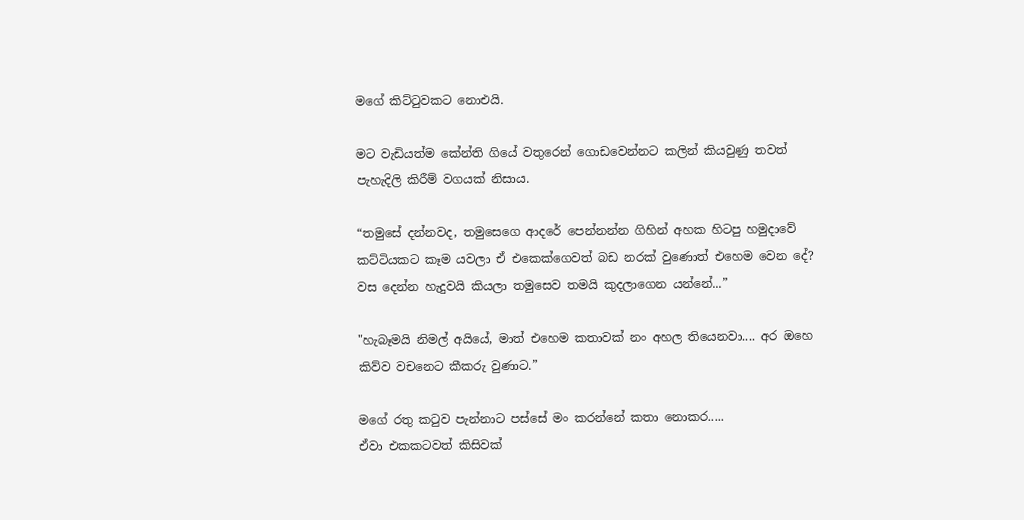මගේ කිට්ටුවකට නොඑයි.

මට වැඩියත්ම කේන්ති ගියේ වතුරෙන් ගොඩවෙන්නට කලින් කියවුණු තවත් පැහැදිලි කිරීම් වගයක් නිසාය.

“තමුසේ දන්නවද, තමුසෙගෙ ආදරේ පෙන්නන්න ගිහින් අහක හිටපු හමුදාවේ කට්ටියකට කෑම යවලා ඒ එකෙක්ගෙවත් බඩ නරක් වුණොත් එහෙම වෙන දේ?
වස දෙන්න හැදුවයි කියලා තමුසෙව තමයි කුදලාගෙන යන්නේ...”

"හැබෑමයි නිමල් අයියේ, මාත් එහෙම කතාවක් නං අහල තියෙනවා.... අර ඔහෙ කිව්ව වචනෙට කීකරු වුණාට.”

මගේ රතු කටුව පැන්නාට පස්සේ මං කරන්නේ කතා නොකර.....
ඒවා එකකටවත් කිසිවක්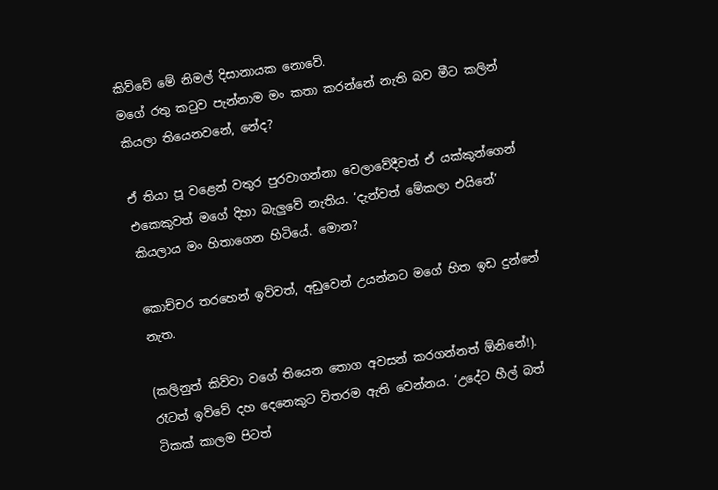කිව්වේ මේ නිමල් දිසානායක නොවේ.
මගේ රතු කටුව පැන්නාම මං කතා කරන්නේ නැති බව මීට කලින් කියලා තියෙනවනේ, නේද?

ඒ තියා පූ වළෙන් වතුර පුරවාගන්නා වෙලාවේදීවත් ඒ යක්කුන්ගෙන් එකෙකුවත් මගේ දිහා බැලුවේ නැතිය. ‘දැන්වත් මේකලා එයිනේ’ කියලාය මං හිතාගෙන හිටියේ. මොන?

කොච්චර තරහෙන් ඉව්වත්, අඩුවෙන් උයන්නට මගේ හිත ඉඩ දුන්නේ නැත.

(කලිනුත් කිව්වා වගේ තියෙන තොග අවසන් කරගන්නත් ඕනිනේ!). රෑටත් ඉව්වේ දහ දෙනෙකුට විතරම ඇති වෙන්නය. ‘උදේට හීල් බත් ටිකක් කාලම පිටත්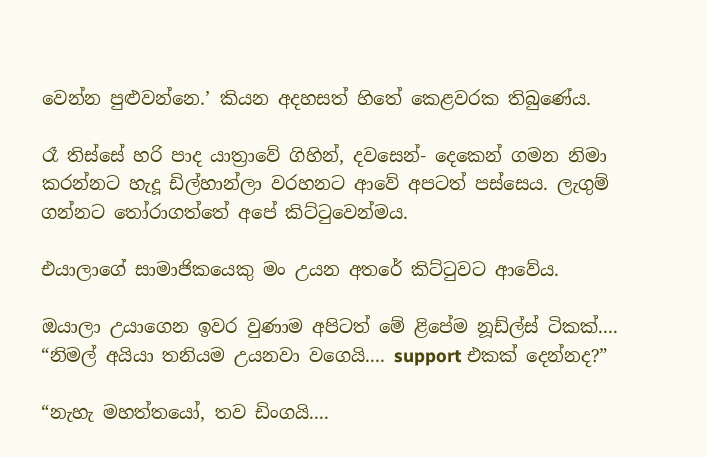වෙන්න පුළුවන්නෙ.’ කියන අදහසත් හිතේ කෙළවරක තිබුණේය.

රෑ තිස්සේ හරි පාද යාත්‍රාවේ ගිහින්, දවසෙන්- දෙකෙන් ගමන නිමා කරන්නට හැදූ ඩිල්හාන්ලා වරහනට ආවේ අපටත් පස්සෙය. ලැගුම් ගන්නට තෝරාගත්තේ අපේ කිට්ටුවෙන්මය.

එයාලාගේ සාමාජිකයෙකු මං උයන අතරේ කිට්ටුවට ආවේය.

ඔයාලා උයාගෙන ඉවර වුණාම අපිටත් මේ ළිපේම නූඩ්ල්ස් ටිකක්....
“නිමල් අයියා තනියම උයනවා වගෙයි.... support එකක් දෙන්නද?”

“නැහැ මහත්තයෝ, තව ඩිංගයි....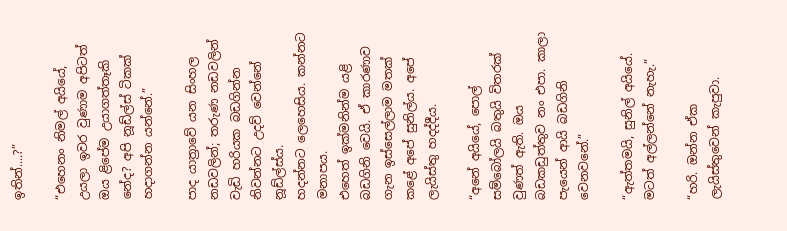ඉතින්....?”

“එහෙනං නිමල් අයියේ, උයලා ඉවර වුණාම අපිටත් ඔය ළිපේම උයාගත්තෑකි නේද? අපි නූඩ්ල්ස් ටිකක් හදාගන්න යන්නේ.”

පාද යාත්‍රාවේ යන සිංහල නඩවලින්; තරුණ නඩවලින් වැඩි හරියක බඩගින්න නිවන්නට උදව් වෙන්නේ නූඩ්ල්ස්ය.
හදන්නට ලෙහෙසිය. කන්නට මනාපය.
එහෙත් ඉක්මනින්ම යළි බඩගිනි වෙයි. ඒ කාරණාව ගැන ඉස්සෙල්ලාම මතක් කළේ අපේ සුනිල්ය. අපේ ලැයිස්තු හදද්දීය.

“අනේ අයියේ, පොල් සම්බෝලයි බතුයි විතරක් වුණත් ඇති. ඔය බඩකඩුත්තුව නං එපා. කාලා පැයෙන් ආයි බඩගිනි වෙනවනේ.”

“ඇත්තමයි, සුනිල් අයියේ. මටත් අල්ලන්නේ නැහැ.”

“හරි. ඔන්න ඒක ලැයිස්තුවෙන් කැපුවා.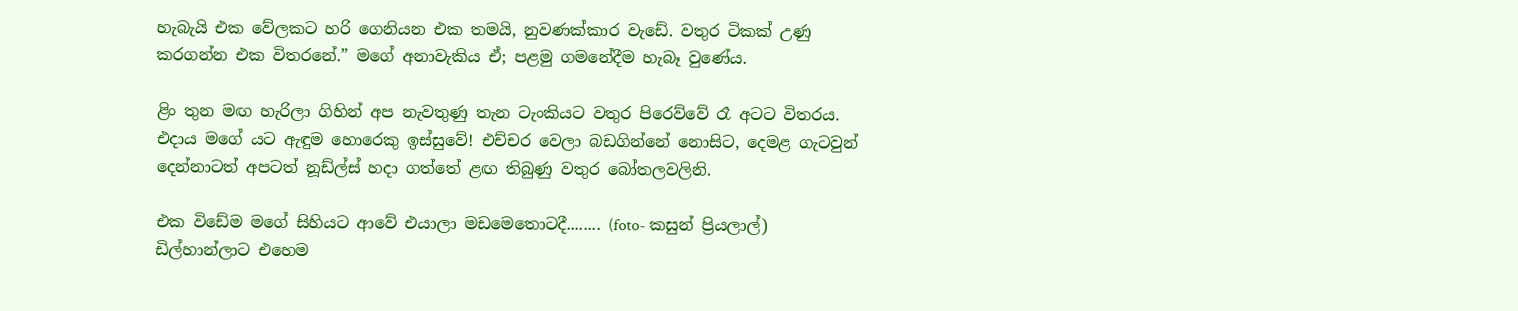හැබැයි එක වේලකට හරි ගෙනියන එක තමයි, නුවණක්කාර වැඩේ. වතුර ටිකක් උණු කරගන්න එක විතරනේ.” මගේ අනාවැකිය ඒ; පළමු ගමනේදීම හැබෑ වුණේය.

ළිං තුන මඟ හැරිලා ගිහින් අප නැවතුණු තැන ටැංකියට වතුර පිරෙව්වේ රෑ අටට විතරය. එදාය මගේ යට ඇඳුම හොරෙකු ඉස්සුවේ! එච්චර වෙලා බඩගින්නේ නොසිට, දෙමළ ගැටවුන් දෙන්නාටත් අපටත් නූඩ්ල්ස් හදා ගත්තේ ළඟ තිබුණු වතුර බෝතලවලිනි.

එක විඩේම මගේ සිහියට ආවේ එයාලා මඩමෙතොටදී........ (foto- කසුන් ප්‍රියලාල්)
ඩිල්හාන්ලාට එහෙම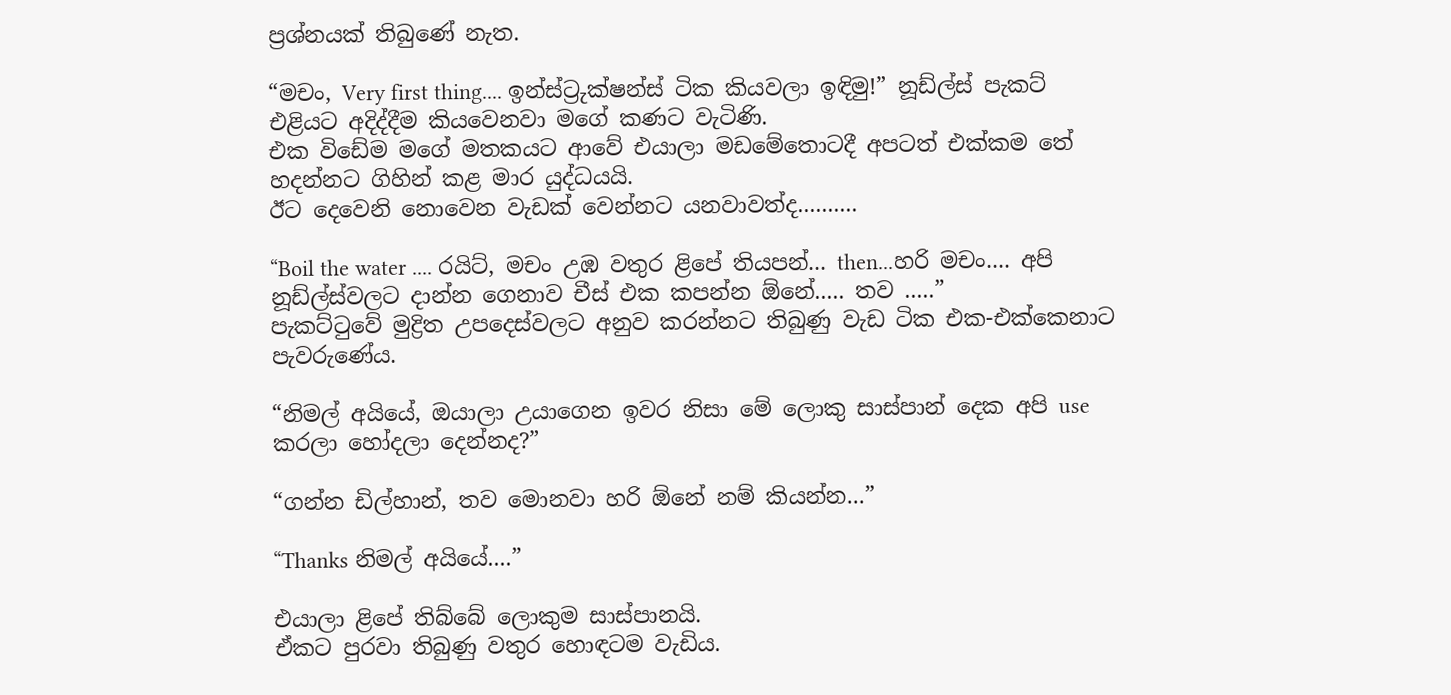ප්‍රශ්නයක් තිබුණේ නැත.

“මචං, Very first thing.... ඉන්ස්ට්‍රුක්ෂන්ස් ටික කියවලා ඉඳිමු!” නූඩ්ල්ස් පැකට් එළියට අදිද්දීම කියවෙනවා මගේ කණට වැටිණි.
එක විඩේම මගේ මතකයට ආවේ එයාලා මඩමේතොටදී අපටත් එක්කම තේ හදන්නට ගිහින් කළ මාර යුද්ධයයි.
ඊට දෙවෙනි නොවෙන වැඩක් වෙන්නට යනවාවත්ද..........

“Boil the water .... රයිට්, මචං උඹ වතුර ළිපේ තියපන්... then...හරි මචං.... අපි නූඩ්ල්ස්වලට දාන්න ගෙනාව චීස් එක කපන්න ඕනේ..... තව .....”
පැකට්ටුවේ මුද්‍රිත උපදෙස්වලට අනුව කරන්නට තිබුණු වැඩ ටික එක-එක්කෙනාට පැවරුණේය.

“නිමල් අයියේ, ඔයාලා උයාගෙන ඉවර නිසා මේ ලොකු සාස්පාන් දෙක අපි use කරලා හෝදලා දෙන්නද?”

“ගන්න ඩිල්හාන්, තව මොනවා හරි ඕනේ නම් කියන්න...”

“Thanks නිමල් අයියේ....”

එයාලා ළිපේ තිබ්බේ ලොකුම සාස්පානයි.
ඒකට පුරවා තිබුණු වතුර හොඳටම වැඩිය.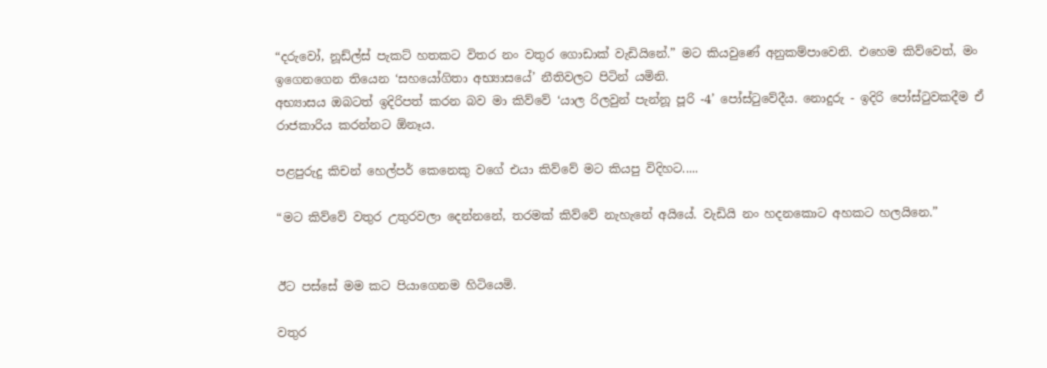“දරුවෝ, නූඩ්ල්ස් පැකට් හතකට විතර නං වතුර ගොඩාක් වැඩියිනේ.” මට කියවුණේ අනුකම්පාවෙනි. එහෙම කිව්වෙත්, මං ඉගෙනගෙන තියෙන ‘සහයෝගිතා අභ්‍යාසයේ’ නීතිවලට පිටින් යමිනි.
අභ්‍යාසය ඔබටත් ඉදිරිපත් කරන බව මා කිව්වේ ‘යාල රිලවුන් පැන්නූ පූරි -4’ පෝස්ටුවේදීය. නොදුරු - ඉදිරි පෝස්ටුවකදීම ඒ රාජකාරිය කරන්නට ඕනෑය.

පළපුරුදු කිචන් හෙල්පර් කෙනෙකු වගේ එයා කිව්වේ මට කියපු විදිහට.....

“මට කිව්වේ වතුර උතුරවලා දෙන්නනේ, තරමක් කිව්වේ නැහැනේ අයියේ. වැඩියි නං හදනකොට අහකට හලයිනෙ.”


ඊට පස්සේ මම කට පියාගෙනම හිටියෙමි.

වතුර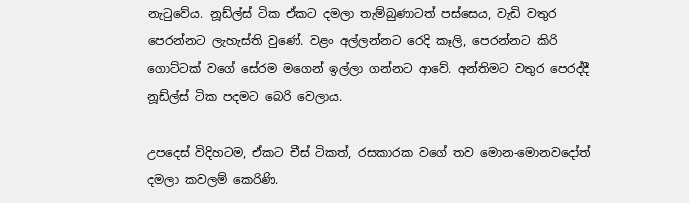නැටුවේය. නූඩ්ල්ස් ටික ඒකට දමලා තැම්බුණාටත් පස්සෙය, වැඩි වතුර පෙරන්නට ලැහැස්ති වුණේ. වළං අල්ලන්නට රෙදි කෑලි, පෙරන්නට කිරි ගොට්ටක් වගේ සේරම මගෙන් ඉල්ලා ගන්නට ආවේ. අන්තිමට වතුර පෙරද්දී නූඩ්ල්ස් ටික පදමට බෙරි වෙලාය.

උපදෙස් විදිහටම, ඒකට චීස් ටිකත්, රසකාරක වගේ තව මොන-මොනවදෝත් දමලා කවලම් කෙරිණි.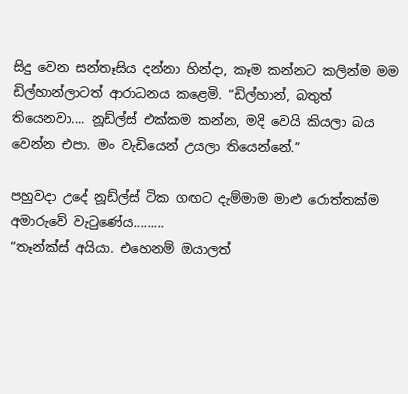සිදු වෙන සන්තෑසිය දන්නා හින්දා, කෑම කන්නට කලින්ම මම ඩිල්හාන්ලාටත් ආරාධනය කළෙමි. “ඩිල්හාන්, බතුත් තියෙනවා.... නූඩ්ල්ස් එක්කම කන්න, මදි වෙයි කියලා බය වෙන්න එපා. මං වැඩියෙන් උයලා තියෙන්නේ.”

පහුවදා උදේ නූඩ්ල්ස් ටික ගඟට දැම්මාම මාළු රොත්තක්ම අමාරුවේ වැටුණේය.........
“තෑන්ක්ස් අයියා. එහෙනම් ඔයාලත්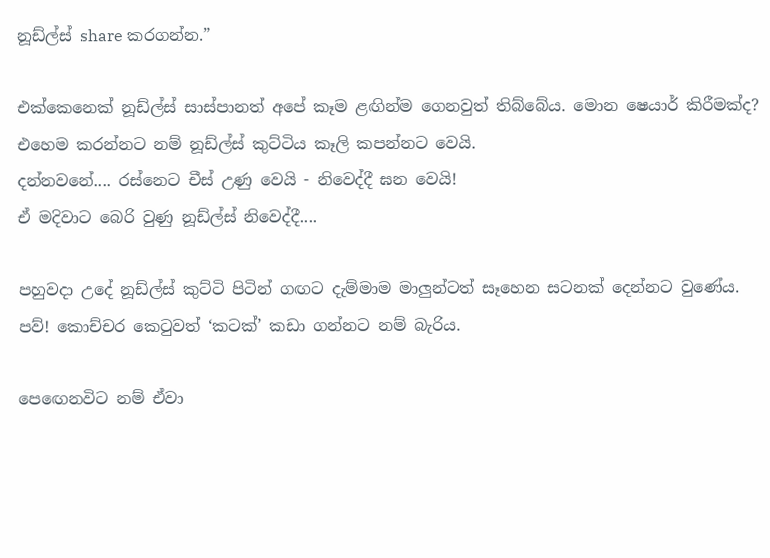නූඩ්ල්ස් share කරගන්න.”

එක්කෙනෙක් නූඩ්ල්ස් සාස්පානත් අපේ කෑම ළඟින්ම ගෙනවුත් තිබ්බේය. මොන ෂෙයාර් කිරීමක්ද? එහෙම කරන්නට නම් නූඩ්ල්ස් කුට්ටිය කෑලි කපන්නට වෙයි.
දන්නවනේ.... රස්නෙට චීස් උණු වෙයි - නිවෙද්දී ඝන වෙයි!
ඒ මදිවාට බෙරි වුණු නූඩ්ල්ස් නිවෙද්දී....

පහුවදා උදේ නූඩ්ල්ස් කුට්ටි පිටින් ගඟට දැම්මාම මාලුන්ටත් සෑහෙන සටනක් දෙන්නට වුණේය. පව්! කොච්චර කෙටුවත් ‘කටක්’ කඩා ගන්නට නම් බැරිය.

පෙඟෙනවිට නම් ඒවා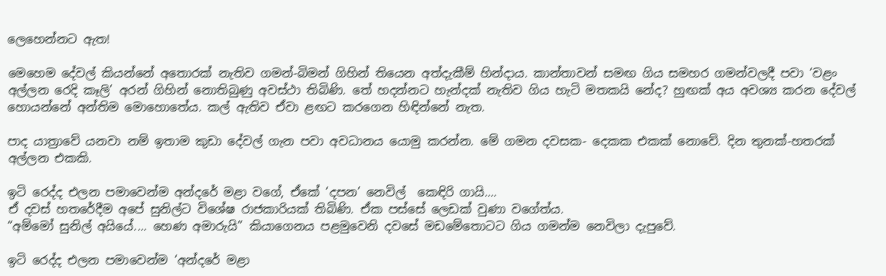ලෙහෙන්නට ඇත!

මෙහෙම දේවල් කියන්නේ අතොරක් නැතිව ගමන්-බිමන් ගිහින් තියෙන අත්දැකීම් හින්දාය. කාන්තාවන් සමඟ ගිය සමහර ගමන්වලදී පවා ‘වළං අල්ලන රෙදි කෑලි’ අරන් ගිහින් නොතිබුණු අවස්ථා තිබිණි. තේ හදන්නට හැන්දක් නැතිව ගිය හැටි මතකයි නේද? හුඟක් අය අවශ්‍ය කරන දේවල් හොයන්නේ අන්තිම මොහොතේය. කල් ඇතිව ඒවා ළඟට කරගෙන හිඳින්නේ නැත.

පාද යාත්‍රාවේ යනවා නම් ඉතාම කුඩා දේවල් ගැන පවා අවධානය යොමු කරන්න. මේ ගමන දවසක- දෙකක එකක් නොවේ. දින තුනක්-හතරක් අල්ලන එකකි.

ඉටි රෙද්ද එලන පමාවෙන්ම අන්දරේ මළා වගේ, ඒකේ ‘දපන’ නෙවිල්  කෙඳිරි ගායි....
ඒ දවස් හතරේදීම අපේ සුනිල්ට විශේෂ රාජකාරියක් තිබිණි. ඒක පස්සේ ලෙඩක් වුණා වගේත්ය.
“අම්මෝ සුනිල් අයියේ.... හෙණ අමාරුයි” කියාගෙනය පළමුවෙනි දවසේ මඩමේතොටට ගිය ගමන්ම නෙවිලා දැපුවේ.

ඉටි රෙද්ද එලන පමාවෙන්ම ‘අන්දරේ මළා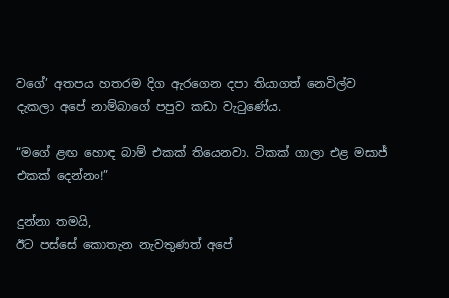වගේ’ අතපය හතරම දිග ඇරගෙන දපා තියාගත් නෙවිල්ව දැකලා අපේ නාම්බාගේ පපුව කඩා වැටුණේය.

“මගේ ළඟ හොඳ බාම් එකක් තියෙනවා. ටිකක් ගාලා එළ මසාජ් එකක් දෙන්නං!”

දුන්නා තමයි,
ඊට පස්සේ කොතැන නැවතුණත් අපේ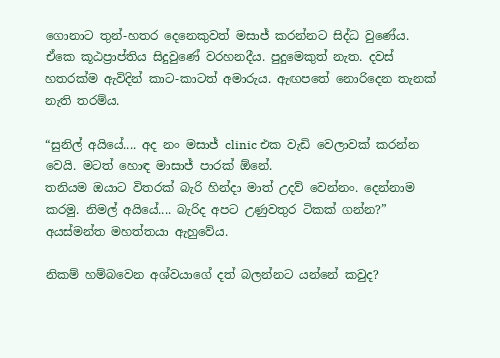ගොනාට තුන්-හතර දෙනෙකුවත් මසාජ් කරන්නට සිද්ධ වුණේය.
ඒකෙ කූඨප්‍රාප්තිය සිදුවුණේ වරහනදීය. පුදුමෙකුත් නැත. දවස් හතරක්ම ඇවිදින් කාට-කාටත් අමාරුය. ඇඟපතේ නොරිදෙන තැනක් නැති තරම්ය.

“සුනිල් අයියේ.... අද නං මසාජ් clinic එක වැඩි වෙලාවක් කරන්න වෙයි. මටත් හොඳ මාසාජ් පාරක් ඕනේ.
තනියම ඔයාට විතරක් බැරි හින්දා මාත් උදව් වෙන්නං. දෙන්නාම කරමු. නිමල් අයියේ.... බැරිද අපට උණුවතුර ටිකක් ගන්න?” අයස්මන්ත මහත්තයා ඇහුවේය.

නිකම් හම්බවෙන අශ්වයාගේ දත් බලන්නට යන්නේ කවුද?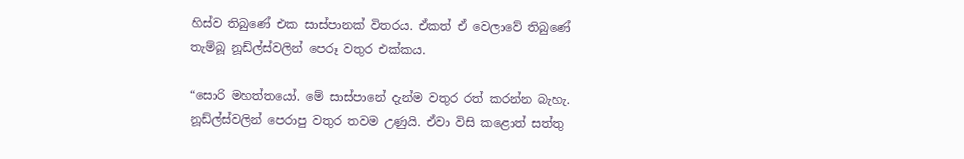හිස්ව තිබුණේ එක සාස්පානක් විතරය. ඒකත් ඒ වෙලාවේ තිබුණේ තැම්බූ නූඩ්ල්ස්වලින් පෙරූ වතුර එක්කය.

“සොරි මහත්තයෝ. මේ සාස්පානේ දැන්ම වතුර රත් කරන්න බැහැ. නූඩ්ල්ස්වලින් පෙරාපු වතුර තවම උණුයි. ඒවා විසි කළොත් සත්තු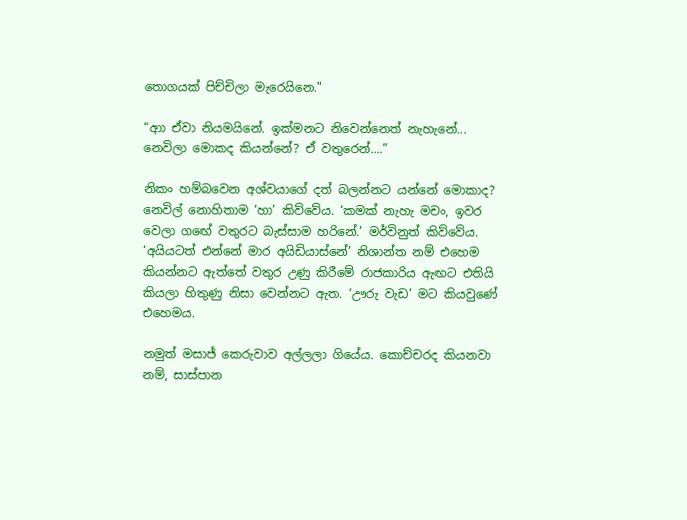තොගයක් පිච්චිලා මැරෙයිනෙ."

“ආා ඒවා නියමයිනේ. ඉක්මනට නිවෙන්නෙත් නැහැනේ... නෙවිලා මොකද කියන්නේ? ඒ වතුරෙන්....”

නිකං හම්බවෙන අශ්වයාගේ දත් බලන්නට යන්නේ මොකාද? නෙවිල් නොහිතාම ‘හා’ කිව්වේය. ‘කමක් නැහැ මචං, ඉවර වෙලා ගඟේ වතුරට බැස්සාම හරිනේ.’ මර්විනුත් කිව්වේය. ‘අයියටත් එන්නේ මාර අයිඩියාස්නේ’ නිශාන්ත නම් එහෙම කියන්නට ඇත්තේ වතුර උණු කිරීමේ රාජකාරිය ඇඟට එතියි කියලා හිතුණු නිසා වෙන්නට ඇත. ‘ඌරු වැඩ’ මට කියවුණේ එහෙමය.

නමුත් මසාජ් කෙරුවාව අල්ලලා ගියේය. කොච්චරද කියනවා නම්, සාස්පාන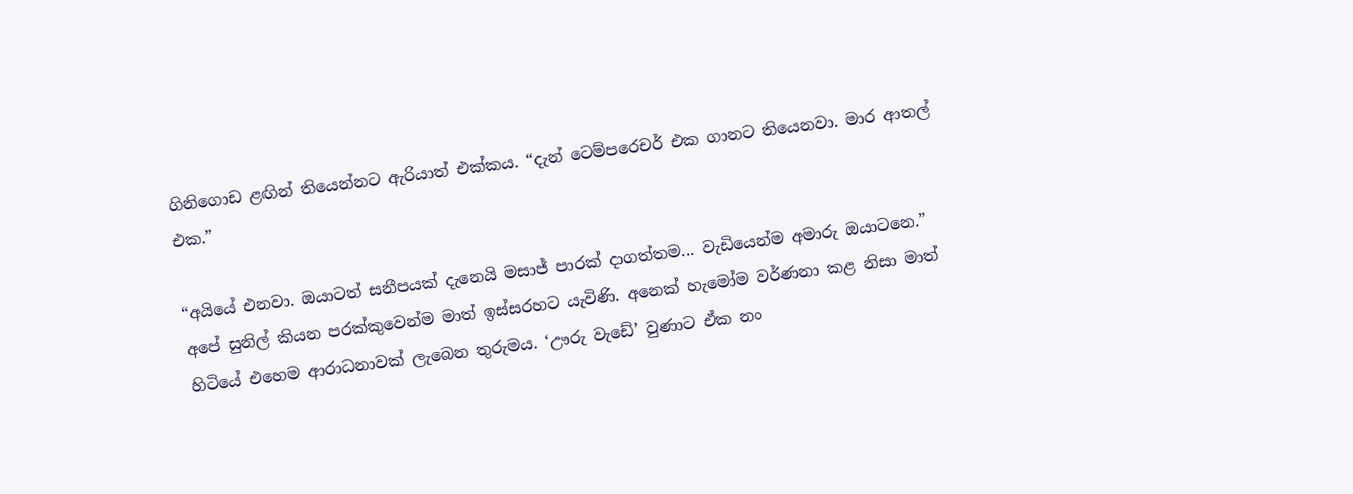ගිනිගොඩ ළඟින් තියෙන්නට ඇරියාත් එක්කය. “දැන් ටෙම්පරෙචර් එක ගානට තියෙනවා. මාර ආතල් එක.”

“අයියේ එනවා. ඔයාටත් සනීපයක් දැනෙයි මසාජ් පාරක් දාගත්තම... වැඩියෙන්ම අමාරු ඔයාටනෙ.” අපේ සුනිල් කියන පරක්කුවෙන්ම මාත් ඉස්සරහට යැවිණි. අනෙක් හැමෝම වර්ණනා කළ නිසා මාත් හිටියේ එහෙම ආරාධනාවක් ලැබෙන තුරුමය. ‘ඌරු වැඩේ’ වුණාට ඒක නං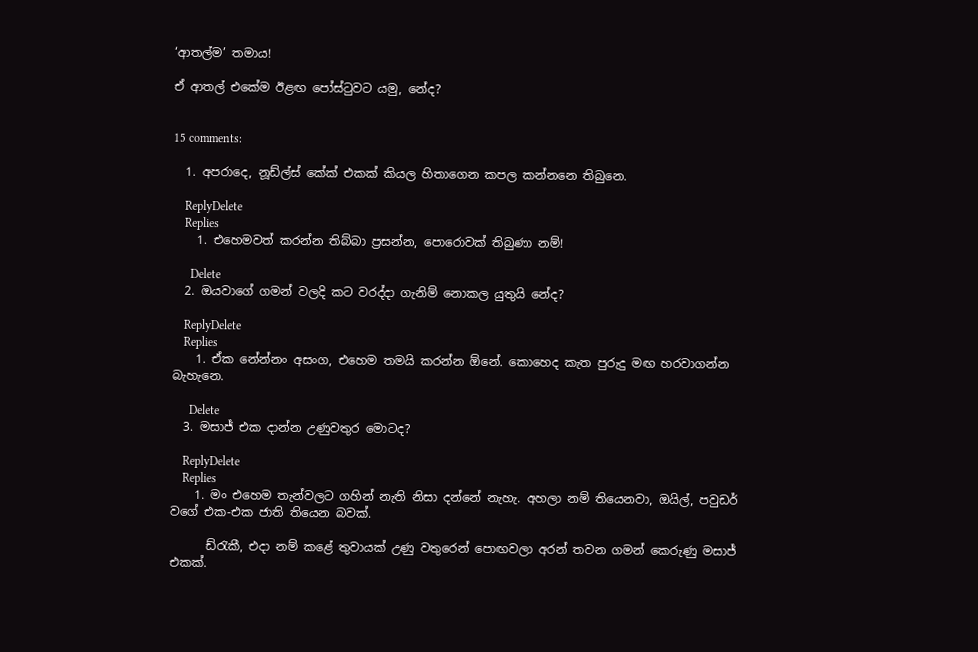‘ආතල්ම’ තමාය!

ඒ ආතල් එකේම ඊළඟ පෝස්ටුවට යමු, නේද?


15 comments:

  1. අපරාදෙ, නූඩ්ල්ස් කේක් එකක් කියල හිතාගෙන කපල කන්නනෙ තිබුනෙ.

    ReplyDelete
    Replies
    1. එහෙමවත් කරන්න තිබ්බා ප්‍රසන්න, පොරොවක් තිබුණා නම්!

      Delete
  2. ඔයවාගේ ගමන් වලදි කට වරද්දා ගැනිම් නොකල යුතුයි නේද?

    ReplyDelete
    Replies
    1. ඒක නේන්නං අසංග, එහෙම තමයි කරන්න ඕනේ. කොහෙද කැත පුරුදු මඟ හරවාගන්න බැහැනෙ.

      Delete
  3. මසාජ් එක දාන්න උණුවතුර මොටද?

    ReplyDelete
    Replies
    1. මං එහෙම තැන්වලට ගහින් නැති නිසා දන්නේ නැහැ. අහලා නම් තියෙනවා, ඔයිල්, පවුඩර් වගේ එක-එක ජාති තියෙන බවක්.

      ඩ්රැකී, එදා නම් කළේ තුවායක් උණු වතුරෙන් පොඟවලා අරන් තවන ගමන් කෙරුණු මසාජ් එකක්.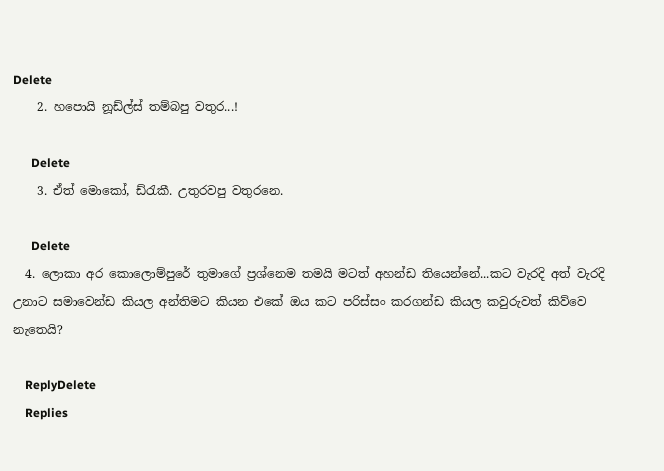Delete
    2. හපොයි නූඩ්ල්ස් තම්බපු වතුර...!

      Delete
    3. ඒත් මොකෝ, ඩ්රැකී. උතුරවපු වතුරනෙ.

      Delete
  4. ලොකා අර කොලොම්පුරේ තුමාගේ ප්‍රශ්නෙම තමයි මටත් අහන්ඩ තියෙන්නේ...කට වැරදි අත් වැරදි උනාට සමාවෙන්ඩ කියල අන්තිමට කියන එකේ ඔය කට පරිස්සං කරගන්ඩ කියල කවුරුවත් කිව්වෙ නැතෙයි?

    ReplyDelete
    Replies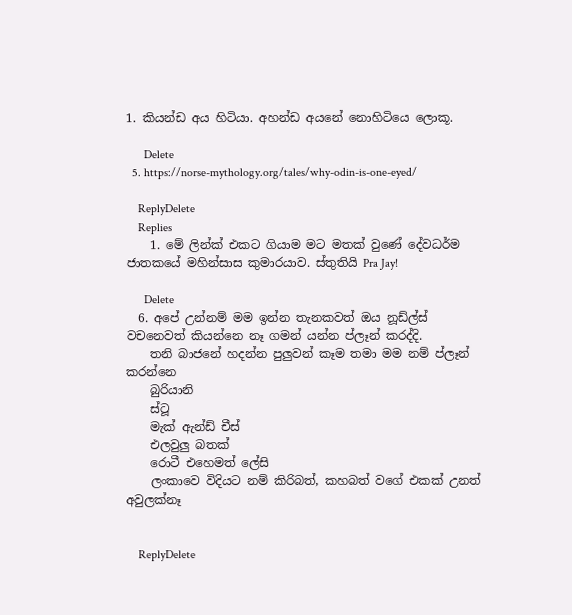1. කියන්ඩ අය හිටියා. අහන්ඩ අයනේ නොහිටියෙ ලොකූ.

      Delete
  5. https://norse-mythology.org/tales/why-odin-is-one-eyed/

    ReplyDelete
    Replies
    1. මේ ලින්ක් එකට ගියාම මට මතක් වුණේ දේවධර්ම ජාතකයේ මහින්සාස කුමාරයාව. ස්තුතියි Pra Jay!

      Delete
  6. අපේ උන්නම් මම ඉන්න තැනකවත් ඔය නූඩ්ල්ස් වචනෙවත් කියන්නෙ නෑ ගමන් යන්න ප්ලෑන් කරද්දි.
    තනි බාජනේ හදන්න පුලුවන් කෑම තමා මම නම් ප්ලෑන් කරන්නෙ
    බුරියානි
    ස්ටූ
    මැක් ඇන්ඩ් චීස්
    එලවුලු බතක්
    රොටී එහෙමත් ලේසි
    ලංකාවෙ විදියට නම් කිරිබත්, කහබත් වගේ එකක් උනත් අවුලක්නෑ


    ReplyDelete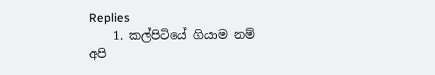Replies
    1. කල්පිටියේ ගියාම නම් අපි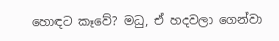හොඳට කෑවේ? මධු, ඒ හදවලා ගෙන්වා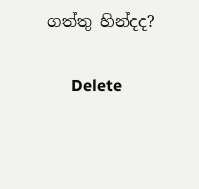ගත්තු හින්දද?

      Delete